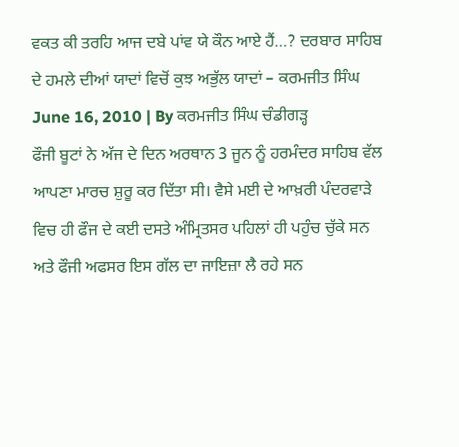ਵਕਤ ਕੀ ਤਰਹਿ ਆਜ ਦਬੇ ਪਾਂਵ ਯੇ ਕੌਨ ਆਏ ਹੈਂ…? ਦਰਬਾਰ ਸਾਹਿਬ ਦੇ ਹਮਲੇ ਦੀਆਂ ਯਾਦਾਂ ਵਿਚੋਂ ਕੁਝ ਅਭੁੱਲ ਯਾਦਾਂ – ਕਰਮਜੀਤ ਸਿੰਘ
June 16, 2010 | By ਕਰਮਜੀਤ ਸਿੰਘ ਚੰਡੀਗੜ੍ਹ
ਫੌਜੀ ਬੂਟਾਂ ਨੇ ਅੱਜ ਦੇ ਦਿਨ ਅਰਥਾਨ 3 ਜੂਨ ਨੂੰ ਹਰਮੰਦਰ ਸਾਹਿਬ ਵੱਲ ਆਪਣਾ ਮਾਰਚ ਸ਼ੁਰੂ ਕਰ ਦਿੱਤਾ ਸੀ। ਵੈਸੇ ਮਈ ਦੇ ਆਖ਼ਰੀ ਪੰਦਰਵਾੜੇ ਵਿਚ ਹੀ ਫੌਜ ਦੇ ਕਈ ਦਸਤੇ ਅੰਮ੍ਰਿਤਸਰ ਪਹਿਲਾਂ ਹੀ ਪਹੁੰਚ ਚੁੱਕੇ ਸਨ ਅਤੇ ਫੌਜੀ ਅਫਸਰ ਇਸ ਗੱਲ ਦਾ ਜਾਇਜ਼ਾ ਲੈ ਰਹੇ ਸਨ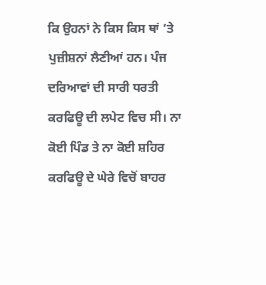ਕਿ ਉਹਨਾਂ ਨੇ ਕਿਸ ਕਿਸ ਥਾਂ ’ਤੇ ਪੁਜ਼ੀਸ਼ਨਾਂ ਲੈਣੀਆਂ ਹਨ। ਪੰਜ ਦਰਿਆਵਾਂ ਦੀ ਸਾਰੀ ਧਰਤੀ ਕਰਫਿਊ ਦੀ ਲਪੇਟ ਵਿਚ ਸੀ। ਨਾ ਕੋਈ ਪਿੰਡ ਤੇ ਨਾ ਕੋਈ ਸ਼ਹਿਰ ਕਰਫਿਊ ਦੇ ਘੇਰੇ ਵਿਚੋਂ ਬਾਹਰ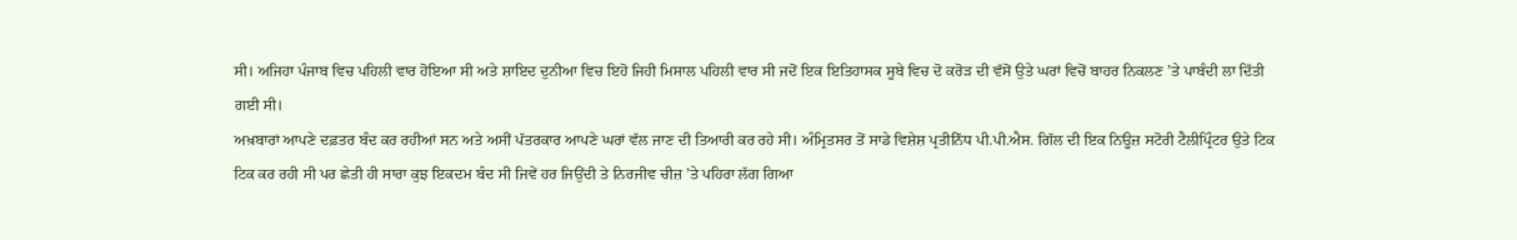ਸੀ। ਅਜਿਹਾ ਪੰਜਾਬ ਵਿਚ ਪਹਿਲੀ ਵਾਰ ਹੋਇਆ ਸੀ ਅਤੇ ਸ਼ਾਇਦ ਦੁਨੀਆ ਵਿਚ ਇਹੋ ਜਿਹੀ ਮਿਸਾਲ ਪਹਿਲੀ ਵਾਰ ਸੀ ਜਦੋਂ ਇਕ ਇਤਿਹਾਸਕ ਸੂਬੇ ਵਿਚ ਦੋ ਕਰੋੜ ਦੀ ਵੱਸੋਂ ਉਤੇ ਘਰਾਂ ਵਿਚੋਂ ਬਾਹਰ ਨਿਕਲਣ ’ਤੇ ਪਾਬੰਦੀ ਲਾ ਦਿੱਤੀ ਗਈ ਸੀ।
ਅਖ਼ਬਾਰਾਂ ਆਪਣੇ ਦਫ਼ਤਰ ਬੰਦ ਕਰ ਰਹੀਆਂ ਸਨ ਅਤੇ ਅਸੀਂ ਪੱਤਰਕਾਰ ਆਪਣੇ ਘਰਾਂ ਵੱਲ ਜਾਣ ਦੀ ਤਿਆਰੀ ਕਰ ਰਹੇ ਸੀ। ਅੰਮ੍ਰਿਤਸਰ ਤੋਂ ਸਾਡੇ ਵਿਸ਼ੇਸ਼ ਪ੍ਰਤੀਨਿੱਧ ਪੀ.ਪੀ.ਐਸ. ਗਿੱਲ ਦੀ ਇਕ ਨਿਊਜ਼ ਸਟੋਰੀ ਟੈਲੀਪ੍ਰਿੰਟਰ ਉਤੇ ਟਿਕ ਟਿਕ ਕਰ ਰਹੀ ਸੀ ਪਰ ਛੇਤੀ ਹੀ ਸਾਰਾ ਕੁਝ ਇਕਦਮ ਬੰਦ ਸੀ ਜਿਵੇਂ ਹਰ ਜਿਉਂਦੀ ਤੇ ਨਿਰਜੀਵ ਚੀਜ਼ ’ਤੇ ਪਹਿਰਾ ਲੱਗ ਗਿਆ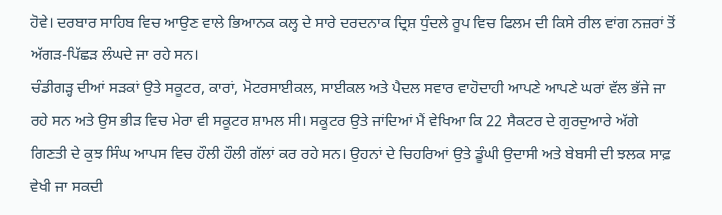ਹੋਵੇ। ਦਰਬਾਰ ਸਾਹਿਬ ਵਿਚ ਆਉਣ ਵਾਲੇ ਭਿਆਨਕ ਕਲ੍ਹ ਦੇ ਸਾਰੇ ਦਰਦਨਾਕ ਦ੍ਰਿਸ਼ ਧੁੰਦਲੇ ਰੂਪ ਵਿਚ ਫਿਲਮ ਦੀ ਕਿਸੇ ਰੀਲ ਵਾਂਗ ਨਜ਼ਰਾਂ ਤੋਂ ਅੱਗੜ-ਪਿੱਛੜ ਲੰਘਦੇ ਜਾ ਰਹੇ ਸਨ।
ਚੰਡੀਗੜ੍ਹ ਦੀਆਂ ਸੜਕਾਂ ਉਤੇ ਸਕੂਟਰ, ਕਾਰਾਂ, ਮੋਟਰਸਾਈਕਲ, ਸਾਈਕਲ ਅਤੇ ਪੈਦਲ ਸਵਾਰ ਵਾਹੋਦਾਹੀ ਆਪਣੇ ਆਪਣੇ ਘਰਾਂ ਵੱਲ ਭੱਜੇ ਜਾ ਰਹੇ ਸਨ ਅਤੇ ਉਸ ਭੀੜ ਵਿਚ ਮੇਰਾ ਵੀ ਸਕੂਟਰ ਸ਼ਾਮਲ ਸੀ। ਸਕੂਟਰ ਉਤੇ ਜਾਂਦਿਆਂ ਮੈਂ ਵੇਖਿਆ ਕਿ 22 ਸੈਕਟਰ ਦੇ ਗੁਰਦੁਆਰੇ ਅੱਗੇ ਗਿਣਤੀ ਦੇ ਕੁਝ ਸਿੰਘ ਆਪਸ ਵਿਚ ਹੌਲੀ ਹੌਲੀ ਗੱਲਾਂ ਕਰ ਰਹੇ ਸਨ। ਉਹਨਾਂ ਦੇ ਚਿਹਰਿਆਂ ਉਤੇ ਡੂੰਘੀ ਉਦਾਸੀ ਅਤੇ ਬੇਬਸੀ ਦੀ ਝਲਕ ਸਾਫ਼ ਵੇਖੀ ਜਾ ਸਕਦੀ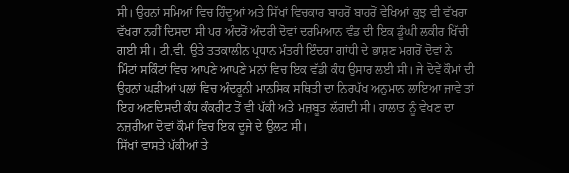ਸੀ। ਉਹਨਾਂ ਸਮਿਆਂ ਵਿਚ ਹਿੰਦੂਆਂ ਅਤੇ ਸਿੱਖਾਂ ਵਿਚਕਾਰ ਬਾਹਰੋਂ ਬਾਹਰੋਂ ਵੇਖਿਆਂ ਕੁਝ ਵੀ ਵੱਖਰਾ ਵੱਖਰਾ ਨਹੀਂ ਦਿਸਦਾ ਸੀ ਪਰ ਅੰਦਰੋਂ ਅੰਦਰੀ ਦੋਵਾਂ ਦਰਮਿਆਨ ਵੰਡ ਦੀ ਇਕ ਡੂੰਘੀ ਲਕੀਰ ਖਿੱਚੀ ਗਈ ਸੀ। ਟੀ.ਵੀ. ਉਤੇ ਤਤਕਾਲੀਨ ਪ੍ਰਧਾਨ ਮੰਤਰੀ ਇੰਦਰਾ ਗਾਂਧੀ ਦੇ ਭਾਸ਼ਣ ਮਗਰੋਂ ਦੋਵਾਂ ਨੇ ਮਿੰਟਾਂ ਸਕਿੰਟਾਂ ਵਿਚ ਆਪਣੇ ਆਪਣੇ ਮਨਾਂ ਵਿਚ ਇਕ ਵੱਡੀ ਕੰਧ ਉਸਾਰ ਲਈ ਸੀ। ਜੇ ਦੋਵੇਂ ਕੌਮਾਂ ਦੀ ਉਹਨਾਂ ਘੜੀਆਂ ਪਲਾਂ ਵਿਚ ਅੰਦਰੂਨੀ ਮਾਨਸਿਕ ਸਥਿਤੀ ਦਾ ਨਿਰਪੱਖ ਅਨੁਮਾਨ ਲਾਇਆ ਜਾਵੇ ਤਾਂ ਇਹ ਅਣਦਿਸਦੀ ਕੰਧ ਕੰਕਰੀਟ ਤੋਂ ਵੀ ਪੱਕੀ ਅਤੇ ਮਜ਼ਬੂਤ ਲੱਗਦੀ ਸੀ। ਹਾਲਾਤ ਨੂੰ ਵੇਖਣ ਦਾ ਨਜ਼ਰੀਆ ਦੋਵਾਂ ਕੌਮਾਂ ਵਿਚ ਇਕ ਦੂਜੇ ਦੇ ਉਲਟ ਸੀ।
ਸਿੱਖਾਂ ਵਾਸਤੇ ਪੱਕੀਆਂ ਤੇ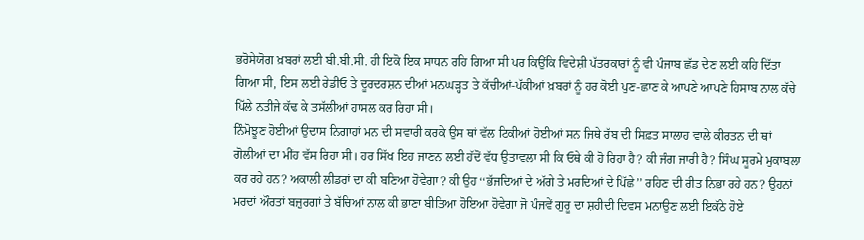ਭਰੋਸੇਯੋਗ ਖ਼ਬਰਾਂ ਲਈ ਬੀ.ਬੀ.ਸੀ. ਹੀ ਇਕੋ ਇਕ ਸਾਧਨ ਰਹਿ ਗਿਆ ਸੀ ਪਰ ਕਿਉਂਕਿ ਵਿਦੇਸ਼ੀ ਪੱਤਰਕਾਰਾਂ ਨੂੰ ਵੀ ਪੰਜਾਬ ਛੱਡ ਦੇਣ ਲਈ ਕਹਿ ਦਿੱਤਾ ਗਿਆ ਸੀ, ਇਸ ਲਈ ਰੇਡੀਓ ਤੇ ਦੂਰਦਰਸ਼ਨ ਦੀਆਂ ਮਨਘੜ੍ਹਤ ਤੇ ਕੱਚੀਆਂ-ਪੱਕੀਆਂ ਖ਼ਬਰਾਂ ਨੂੰ ਹਰ ਕੋਈ ਪੁਣ-ਛਾਣ ਕੇ ਆਪਣੇ ਆਪਣੇ ਹਿਸਾਬ ਨਾਲ ਕੱਚੇ ਪਿੱਲੇ ਨਤੀਜੇ ਕੱਢ ਕੇ ਤਸੱਲੀਆਂ ਹਾਸਲ ਕਰ ਰਿਹਾ ਸੀ।
ਨਿੰਮੋਝੂਣ ਹੋਈਆਂ ਉਦਾਸ ਨਿਗਾਹਾਂ ਮਨ ਦੀ ਸਵਾਰੀ ਕਰਕੇ ਉਸ ਥਾਂ ਵੱਲ ਟਿਕੀਆਂ ਹੋਈਆਂ ਸਨ ਜਿਥੇ ਰੱਬ ਦੀ ਸਿਫ਼ਤ ਸਾਲਾਹ ਵਾਲੇ ਕੀਰਤਨ ਦੀ ਥਾਂ ਗੋਲੀਆਂ ਦਾ ਮੀਂਹ ਵੱਸ ਰਿਹਾ ਸੀ। ਹਰ ਸਿੱਖ ਇਹ ਜਾਣਨ ਲਈ ਹੱਦੋਂ ਵੱਧ ਉਤਾਵਲਾ ਸੀ ਕਿ ਓਥੇ ਕੀ ਹੋ ਰਿਹਾ ਹੈ? ਕੀ ਜੰਗ ਜਾਰੀ ਹੈ? ਸਿੰਘ ਸੂਰਮੇ ਮੁਕਾਬਲਾ ਕਰ ਰਹੇ ਹਨ? ਅਕਾਲੀ ਲੀਡਰਾਂ ਦਾ ਕੀ ਬਣਿਆ ਹੋਵੇਗਾ? ਕੀ ਉਹ ‘‘ਭੱਜਦਿਆਂ ਦੇ ਅੱਗੇ ਤੇ ਮਰਦਿਆਂ ਦੇ ਪਿੱਛੇ’’ ਰਹਿਣ ਦੀ ਰੀਤ ਨਿਭਾ ਰਹੇ ਹਨ? ਉਹਨਾਂ ਮਰਦਾਂ ਔਰਤਾਂ ਬਜ਼ੁਰਗਾਂ ਤੇ ਬੱਚਿਆਂ ਨਾਲ ਕੀ ਭਾਣਾ ਬੀਤਿਆ ਹੋਇਆ ਹੋਵੇਗਾ ਜੋ ਪੰਜਵੇਂ ਗੁਰੂ ਦਾ ਸ਼ਹੀਦੀ ਦਿਵਸ ਮਨਾਉਣ ਲਈ ਇਕੱਠੇ ਹੋਏ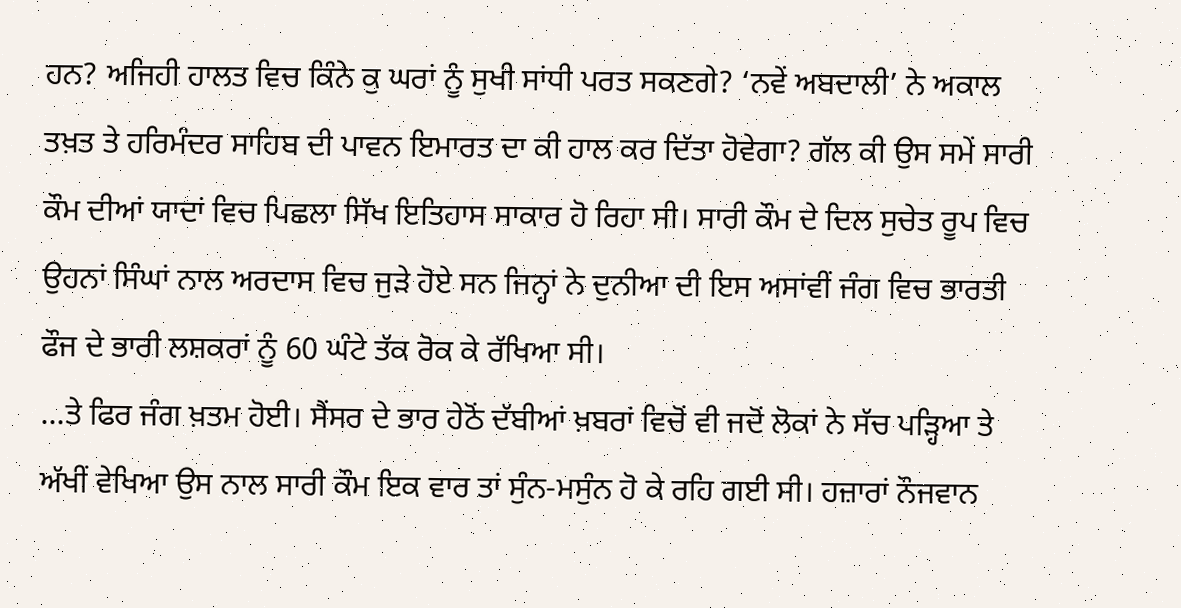ਹਨ? ਅਜਿਹੀ ਹਾਲਤ ਵਿਚ ਕਿੰਨੇ ਕੁ ਘਰਾਂ ਨੂੰ ਸੁਖੀ ਸਾਂਧੀ ਪਰਤ ਸਕਣਗੇ? ‘ਨਵੇਂ ਅਬਦਾਲੀ’ ਨੇ ਅਕਾਲ ਤਖ਼ਤ ਤੇ ਹਰਿਮੰਦਰ ਸਾਹਿਬ ਦੀ ਪਾਵਨ ਇਮਾਰਤ ਦਾ ਕੀ ਹਾਲ ਕਰ ਦਿੱਤਾ ਹੋਵੇਗਾ? ਗੱਲ ਕੀ ਉਸ ਸਮੇਂ ਸਾਰੀ ਕੌਮ ਦੀਆਂ ਯਾਦਾਂ ਵਿਚ ਪਿਛਲਾ ਸਿੱਖ ਇਤਿਹਾਸ ਸਾਕਾਰ ਹੋ ਰਿਹਾ ਸੀ। ਸਾਰੀ ਕੌਮ ਦੇ ਦਿਲ ਸੁਚੇਤ ਰੂਪ ਵਿਚ ਉਹਨਾਂ ਸਿੰਘਾਂ ਨਾਲ ਅਰਦਾਸ ਵਿਚ ਜੁੜੇ ਹੋਏ ਸਨ ਜਿਨ੍ਹਾਂ ਨੇ ਦੁਨੀਆ ਦੀ ਇਸ ਅਸਾਂਵੀਂ ਜੰਗ ਵਿਚ ਭਾਰਤੀ ਫੌਜ ਦੇ ਭਾਰੀ ਲਸ਼ਕਰਾਂ ਨੂੰ 60 ਘੰਟੇ ਤੱਕ ਰੋਕ ਕੇ ਰੱਖਿਆ ਸੀ।
…ਤੇ ਫਿਰ ਜੰਗ ਖ਼ਤਮ ਹੋਈ। ਸੈਂਸਰ ਦੇ ਭਾਰ ਹੇਠੋਂ ਦੱਬੀਆਂ ਖ਼ਬਰਾਂ ਵਿਚੋਂ ਵੀ ਜਦੋਂ ਲੋਕਾਂ ਨੇ ਸੱਚ ਪੜ੍ਹਿਆ ਤੇ ਅੱਖੀਂ ਵੇਖਿਆ ਉਸ ਨਾਲ ਸਾਰੀ ਕੌਮ ਇਕ ਵਾਰ ਤਾਂ ਸੁੰਨ-ਮਸੁੰਨ ਹੋ ਕੇ ਰਹਿ ਗਈ ਸੀ। ਹਜ਼ਾਰਾਂ ਨੌਜਵਾਨ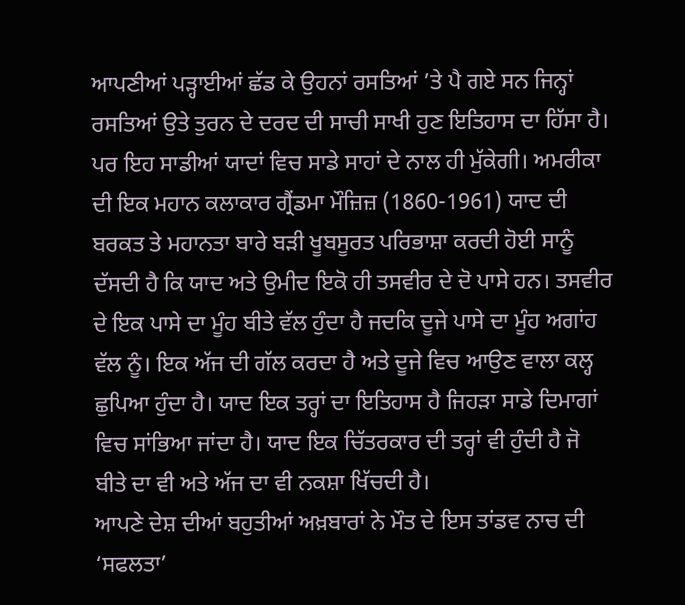ਆਪਣੀਆਂ ਪੜ੍ਹਾਈਆਂ ਛੱਡ ਕੇ ਉਹਨਾਂ ਰਸਤਿਆਂ ’ਤੇ ਪੈ ਗਏ ਸਨ ਜਿਨ੍ਹਾਂ ਰਸਤਿਆਂ ਉਤੇ ਤੁਰਨ ਦੇ ਦਰਦ ਦੀ ਸਾਚੀ ਸਾਖੀ ਹੁਣ ਇਤਿਹਾਸ ਦਾ ਹਿੱਸਾ ਹੈ। ਪਰ ਇਹ ਸਾਡੀਆਂ ਯਾਦਾਂ ਵਿਚ ਸਾਡੇ ਸਾਹਾਂ ਦੇ ਨਾਲ ਹੀ ਮੁੱਕੇਗੀ। ਅਮਰੀਕਾ ਦੀ ਇਕ ਮਹਾਨ ਕਲਾਕਾਰ ਗ੍ਰੈਂਡਮਾ ਮੌਜ਼ਿਜ਼ (1860-1961) ਯਾਦ ਦੀ ਬਰਕਤ ਤੇ ਮਹਾਨਤਾ ਬਾਰੇ ਬੜੀ ਖੂਬਸੂਰਤ ਪਰਿਭਾਸ਼ਾ ਕਰਦੀ ਹੋਈ ਸਾਨੂੰ ਦੱਸਦੀ ਹੈ ਕਿ ਯਾਦ ਅਤੇ ਉਮੀਦ ਇਕੋ ਹੀ ਤਸਵੀਰ ਦੇ ਦੋ ਪਾਸੇ ਹਨ। ਤਸਵੀਰ ਦੇ ਇਕ ਪਾਸੇ ਦਾ ਮੂੰਹ ਬੀਤੇ ਵੱਲ ਹੁੰਦਾ ਹੈ ਜਦਕਿ ਦੂਜੇ ਪਾਸੇ ਦਾ ਮੂੰਹ ਅਗਾਂਹ ਵੱਲ ਨੂੰ। ਇਕ ਅੱਜ ਦੀ ਗੱਲ ਕਰਦਾ ਹੈ ਅਤੇ ਦੂਜੇ ਵਿਚ ਆਉਣ ਵਾਲਾ ਕਲ੍ਹ ਛੁਪਿਆ ਹੁੰਦਾ ਹੈ। ਯਾਦ ਇਕ ਤਰ੍ਹਾਂ ਦਾ ਇਤਿਹਾਸ ਹੈ ਜਿਹੜਾ ਸਾਡੇ ਦਿਮਾਗਾਂ ਵਿਚ ਸਾਂਭਿਆ ਜਾਂਦਾ ਹੈ। ਯਾਦ ਇਕ ਚਿੱਤਰਕਾਰ ਦੀ ਤਰ੍ਹਾਂ ਵੀ ਹੁੰਦੀ ਹੈ ਜੋ ਬੀਤੇ ਦਾ ਵੀ ਅਤੇ ਅੱਜ ਦਾ ਵੀ ਨਕਸ਼ਾ ਖਿੱਚਦੀ ਹੈ।
ਆਪਣੇ ਦੇਸ਼ ਦੀਆਂ ਬਹੁਤੀਆਂ ਅਖ਼ਬਾਰਾਂ ਨੇ ਮੌਤ ਦੇ ਇਸ ਤਾਂਡਵ ਨਾਚ ਦੀ ‘ਸਫਲਤਾ’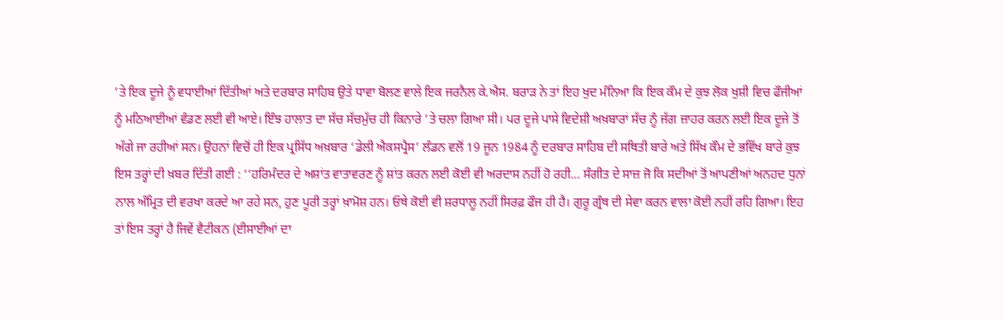’ਤੇ ਇਕ ਦੂਜੇ ਨੂੰ ਵਧਾਈਆਂ ਦਿੱਤੀਆਂ ਅਤੇ ਦਰਬਾਰ ਸਾਹਿਬ ਉਤੇ ਧਾਵਾ ਬੋਲਣ ਵਾਲੇ ਇਕ ਜਰਨੈਲ ਕੇ.ਐਸ. ਬਰਾੜ ਨੇ ਤਾਂ ਇਹ ਖੁਦ ਮੰਨਿਆ ਕਿ ਇਕ ਕੌਮ ਦੇ ਕੁਝ ਲੋਕ ਖੁਸ਼ੀ ਵਿਚ ਫੌਜੀਆਂ ਨੂੰ ਮਠਿਆਈਆਂ ਵੰਡਣ ਲਈ ਵੀ ਆਏ। ਇੰਝ ਹਾਲਾਤ ਦਾ ਸੱਚ ਸੱਚਮੁੱਚ ਹੀ ਕਿਨਾਰੇ ’ਤੇ ਚਲਾ ਗਿਆ ਸੀ। ਪਰ ਦੂਜੇ ਪਾਸੇ ਵਿਦੇਸ਼ੀ ਅਖ਼ਬਾਰਾਂ ਸੱਚ ਨੂੰ ਜੱਗ ਜ਼ਾਹਰ ਕਰਨ ਲਈ ਇਕ ਦੂਜੇ ਤੋਂ ਅੱਗੇ ਜਾ ਰਹੀਆਂ ਸਨ। ਉਹਨਾਂ ਵਿਚੋਂ ਹੀ ਇਕ ਪ੍ਰਸਿੱਧ ਅਖ਼ਬਾਰ ‘ਡੇਲੀ ਐਕਸਪ੍ਰੈਸ’ ਲੰਡਨ ਵਲੋਂ 19 ਜੂਨ 1984 ਨੂੰ ਦਰਬਾਰ ਸਾਹਿਬ ਦੀ ਸਥਿਤੀ ਬਾਰੇ ਅਤੇ ਸਿੱਖ ਕੌਮ ਦੇ ਭਵਿੱਖ ਬਾਰੇ ਕੁਝ ਇਸ ਤਰ੍ਹਾਂ ਦੀ ਖ਼ਬਰ ਦਿੱਤੀ ਗਈ : ‘‘ਹਰਿਮੰਦਰ ਦੇ ਅਸ਼ਾਂਤ ਵਾਤਾਵਰਣ ਨੂੰ ਸ਼ਾਂਤ ਕਰਨ ਲਈ ਕੋਈ ਵੀ ਅਰਦਾਸ ਨਹੀਂ ਹੋ ਰਹੀ… ਸੰਗੀਤ ਦੇ ਸਾਜ਼ ਜੋ ਕਿ ਸਦੀਆਂ ਤੋਂ ਆਪਣੀਆਂ ਅਨਹਦ ਧੁਨਾਂ ਨਾਲ ਅੰਮ੍ਰਿਤ ਦੀ ਵਰਖਾ ਕਰਦੇ ਆ ਰਹੇ ਸਨ, ਹੁਣ ਪੂਰੀ ਤਰ੍ਹਾਂ ਖ਼ਾਮੋਸ਼ ਹਨ। ਓਥੇ ਕੋਈ ਵੀ ਸ਼ਰਧਾਲੂ ਨਹੀਂ ਸਿਰਫ਼ ਫੌਜ ਹੀ ਹੈ। ਗੁਰੂ ਗ੍ਰੰਥ ਦੀ ਸੇਵਾ ਕਰਨ ਵਾਲਾ ਕੋਈ ਨਹੀਂ ਰਹਿ ਗਿਆ। ਇਹ ਤਾਂ ਇਸ ਤਰ੍ਹਾਂ ਹੈ ਜਿਵੇਂ ਵੈਟੀਕਨ (ਈਸਾਈਆਂ ਦਾ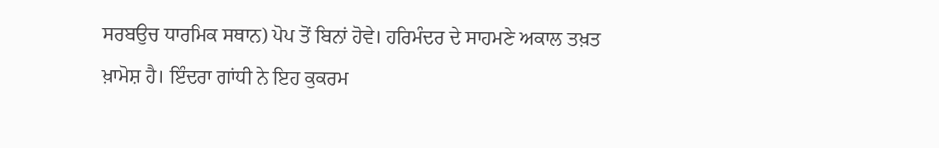ਸਰਬਉਚ ਧਾਰਮਿਕ ਸਥਾਨ) ਪੋਪ ਤੋਂ ਬਿਨਾਂ ਹੋਵੇ। ਹਰਿਮੰਦਰ ਦੇ ਸਾਹਮਣੇ ਅਕਾਲ ਤਖ਼ਤ ਖ਼ਾਮੋਸ਼ ਹੈ। ਇੰਦਰਾ ਗਾਂਧੀ ਨੇ ਇਹ ਕੁਕਰਮ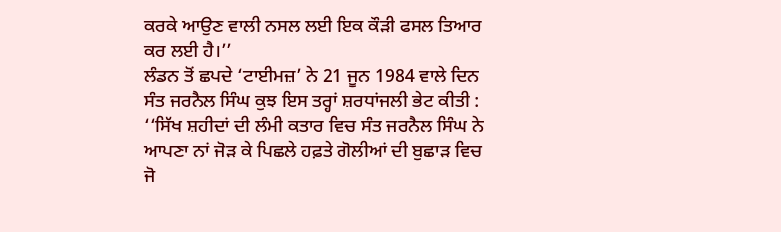ਕਰਕੇ ਆਉਣ ਵਾਲੀ ਨਸਲ ਲਈ ਇਕ ਕੌੜੀ ਫਸਲ ਤਿਆਰ ਕਰ ਲਈ ਹੈ।’’
ਲੰਡਨ ਤੋਂ ਛਪਦੇ ‘ਟਾਈਮਜ਼’ ਨੇ 21 ਜੂਨ 1984 ਵਾਲੇ ਦਿਨ ਸੰਤ ਜਰਨੈਲ ਸਿੰਘ ਕੁਝ ਇਸ ਤਰ੍ਹਾਂ ਸ਼ਰਧਾਂਜਲੀ ਭੇਟ ਕੀਤੀ : ‘‘ਸਿੱਖ ਸ਼ਹੀਦਾਂ ਦੀ ਲੰਮੀ ਕਤਾਰ ਵਿਚ ਸੰਤ ਜਰਨੈਲ ਸਿੰਘ ਨੇ ਆਪਣਾ ਨਾਂ ਜੋੜ ਕੇ ਪਿਛਲੇ ਹਫ਼ਤੇ ਗੋਲੀਆਂ ਦੀ ਬੁਛਾੜ ਵਿਚ ਜੋ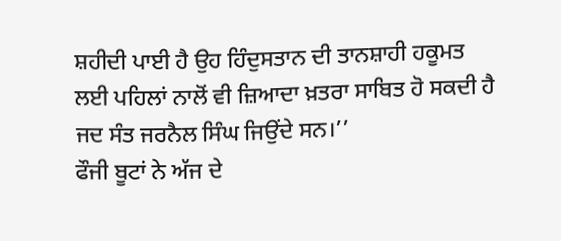ਸ਼ਹੀਦੀ ਪਾਈ ਹੈ ਉਹ ਹਿੰਦੁਸਤਾਨ ਦੀ ਤਾਨਸ਼ਾਹੀ ਹਕੂਮਤ ਲਈ ਪਹਿਲਾਂ ਨਾਲੋਂ ਵੀ ਜ਼ਿਆਦਾ ਖ਼ਤਰਾ ਸਾਬਿਤ ਹੋ ਸਕਦੀ ਹੈ ਜਦ ਸੰਤ ਜਰਨੈਲ ਸਿੰਘ ਜਿਉਂਦੇ ਸਨ।’’
ਫੌਜੀ ਬੂਟਾਂ ਨੇ ਅੱਜ ਦੇ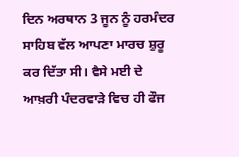ਦਿਨ ਅਰਥਾਨ 3 ਜੂਨ ਨੂੰ ਹਰਮੰਦਰ ਸਾਹਿਬ ਵੱਲ ਆਪਣਾ ਮਾਰਚ ਸ਼ੁਰੂ ਕਰ ਦਿੱਤਾ ਸੀ। ਵੈਸੇ ਮਈ ਦੇ ਆਖ਼ਰੀ ਪੰਦਰਵਾੜੇ ਵਿਚ ਹੀ ਫੌਜ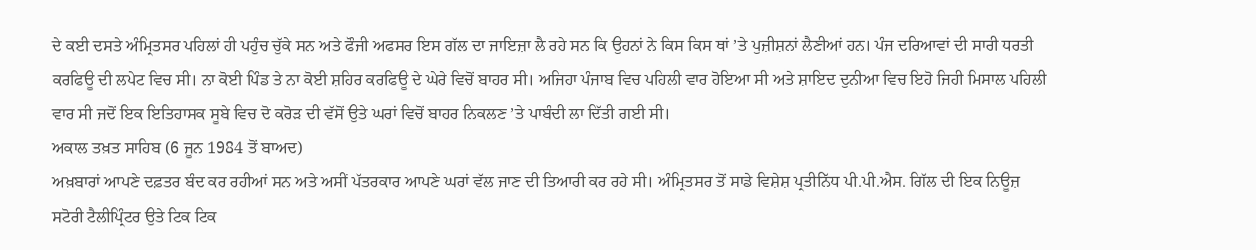ਦੇ ਕਈ ਦਸਤੇ ਅੰਮ੍ਰਿਤਸਰ ਪਹਿਲਾਂ ਹੀ ਪਹੁੰਚ ਚੁੱਕੇ ਸਨ ਅਤੇ ਫੌਜੀ ਅਫਸਰ ਇਸ ਗੱਲ ਦਾ ਜਾਇਜ਼ਾ ਲੈ ਰਹੇ ਸਨ ਕਿ ਉਹਨਾਂ ਨੇ ਕਿਸ ਕਿਸ ਥਾਂ ’ਤੇ ਪੁਜ਼ੀਸ਼ਨਾਂ ਲੈਣੀਆਂ ਹਨ। ਪੰਜ ਦਰਿਆਵਾਂ ਦੀ ਸਾਰੀ ਧਰਤੀ ਕਰਫਿਊ ਦੀ ਲਪੇਟ ਵਿਚ ਸੀ। ਨਾ ਕੋਈ ਪਿੰਡ ਤੇ ਨਾ ਕੋਈ ਸ਼ਹਿਰ ਕਰਫਿਊ ਦੇ ਘੇਰੇ ਵਿਚੋਂ ਬਾਹਰ ਸੀ। ਅਜਿਹਾ ਪੰਜਾਬ ਵਿਚ ਪਹਿਲੀ ਵਾਰ ਹੋਇਆ ਸੀ ਅਤੇ ਸ਼ਾਇਦ ਦੁਨੀਆ ਵਿਚ ਇਹੋ ਜਿਹੀ ਮਿਸਾਲ ਪਹਿਲੀ ਵਾਰ ਸੀ ਜਦੋਂ ਇਕ ਇਤਿਹਾਸਕ ਸੂਬੇ ਵਿਚ ਦੋ ਕਰੋੜ ਦੀ ਵੱਸੋਂ ਉਤੇ ਘਰਾਂ ਵਿਚੋਂ ਬਾਹਰ ਨਿਕਲਣ ’ਤੇ ਪਾਬੰਦੀ ਲਾ ਦਿੱਤੀ ਗਈ ਸੀ।
ਅਕਾਲ ਤਖ਼ਤ ਸਾਹਿਬ (6 ਜੂਨ 1984 ਤੋਂ ਬਾਅਦ)
ਅਖ਼ਬਾਰਾਂ ਆਪਣੇ ਦਫ਼ਤਰ ਬੰਦ ਕਰ ਰਹੀਆਂ ਸਨ ਅਤੇ ਅਸੀਂ ਪੱਤਰਕਾਰ ਆਪਣੇ ਘਰਾਂ ਵੱਲ ਜਾਣ ਦੀ ਤਿਆਰੀ ਕਰ ਰਹੇ ਸੀ। ਅੰਮ੍ਰਿਤਸਰ ਤੋਂ ਸਾਡੇ ਵਿਸ਼ੇਸ਼ ਪ੍ਰਤੀਨਿੱਧ ਪੀ.ਪੀ.ਐਸ. ਗਿੱਲ ਦੀ ਇਕ ਨਿਊਜ਼ ਸਟੋਰੀ ਟੈਲੀਪ੍ਰਿੰਟਰ ਉਤੇ ਟਿਕ ਟਿਕ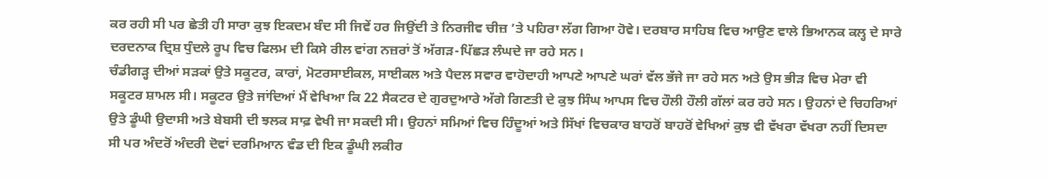ਕਰ ਰਹੀ ਸੀ ਪਰ ਛੇਤੀ ਹੀ ਸਾਰਾ ਕੁਝ ਇਕਦਮ ਬੰਦ ਸੀ ਜਿਵੇਂ ਹਰ ਜਿਉਂਦੀ ਤੇ ਨਿਰਜੀਵ ਚੀਜ਼ ’ਤੇ ਪਹਿਰਾ ਲੱਗ ਗਿਆ ਹੋਵੇ। ਦਰਬਾਰ ਸਾਹਿਬ ਵਿਚ ਆਉਣ ਵਾਲੇ ਭਿਆਨਕ ਕਲ੍ਹ ਦੇ ਸਾਰੇ ਦਰਦਨਾਕ ਦ੍ਰਿਸ਼ ਧੁੰਦਲੇ ਰੂਪ ਵਿਚ ਫਿਲਮ ਦੀ ਕਿਸੇ ਰੀਲ ਵਾਂਗ ਨਜ਼ਰਾਂ ਤੋਂ ਅੱਗੜ-ਪਿੱਛੜ ਲੰਘਦੇ ਜਾ ਰਹੇ ਸਨ।
ਚੰਡੀਗੜ੍ਹ ਦੀਆਂ ਸੜਕਾਂ ਉਤੇ ਸਕੂਟਰ, ਕਾਰਾਂ, ਮੋਟਰਸਾਈਕਲ, ਸਾਈਕਲ ਅਤੇ ਪੈਦਲ ਸਵਾਰ ਵਾਹੋਦਾਹੀ ਆਪਣੇ ਆਪਣੇ ਘਰਾਂ ਵੱਲ ਭੱਜੇ ਜਾ ਰਹੇ ਸਨ ਅਤੇ ਉਸ ਭੀੜ ਵਿਚ ਮੇਰਾ ਵੀ ਸਕੂਟਰ ਸ਼ਾਮਲ ਸੀ। ਸਕੂਟਰ ਉਤੇ ਜਾਂਦਿਆਂ ਮੈਂ ਵੇਖਿਆ ਕਿ 22 ਸੈਕਟਰ ਦੇ ਗੁਰਦੁਆਰੇ ਅੱਗੇ ਗਿਣਤੀ ਦੇ ਕੁਝ ਸਿੰਘ ਆਪਸ ਵਿਚ ਹੌਲੀ ਹੌਲੀ ਗੱਲਾਂ ਕਰ ਰਹੇ ਸਨ। ਉਹਨਾਂ ਦੇ ਚਿਹਰਿਆਂ ਉਤੇ ਡੂੰਘੀ ਉਦਾਸੀ ਅਤੇ ਬੇਬਸੀ ਦੀ ਝਲਕ ਸਾਫ਼ ਵੇਖੀ ਜਾ ਸਕਦੀ ਸੀ। ਉਹਨਾਂ ਸਮਿਆਂ ਵਿਚ ਹਿੰਦੂਆਂ ਅਤੇ ਸਿੱਖਾਂ ਵਿਚਕਾਰ ਬਾਹਰੋਂ ਬਾਹਰੋਂ ਵੇਖਿਆਂ ਕੁਝ ਵੀ ਵੱਖਰਾ ਵੱਖਰਾ ਨਹੀਂ ਦਿਸਦਾ ਸੀ ਪਰ ਅੰਦਰੋਂ ਅੰਦਰੀ ਦੋਵਾਂ ਦਰਮਿਆਨ ਵੰਡ ਦੀ ਇਕ ਡੂੰਘੀ ਲਕੀਰ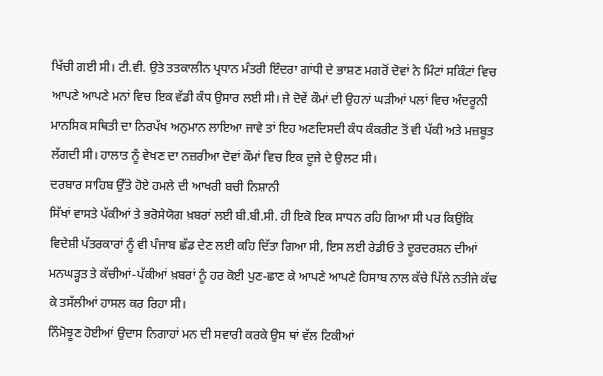ਖਿੱਚੀ ਗਈ ਸੀ। ਟੀ.ਵੀ. ਉਤੇ ਤਤਕਾਲੀਨ ਪ੍ਰਧਾਨ ਮੰਤਰੀ ਇੰਦਰਾ ਗਾਂਧੀ ਦੇ ਭਾਸ਼ਣ ਮਗਰੋਂ ਦੋਵਾਂ ਨੇ ਮਿੰਟਾਂ ਸਕਿੰਟਾਂ ਵਿਚ ਆਪਣੇ ਆਪਣੇ ਮਨਾਂ ਵਿਚ ਇਕ ਵੱਡੀ ਕੰਧ ਉਸਾਰ ਲਈ ਸੀ। ਜੇ ਦੋਵੇਂ ਕੌਮਾਂ ਦੀ ਉਹਨਾਂ ਘੜੀਆਂ ਪਲਾਂ ਵਿਚ ਅੰਦਰੂਨੀ ਮਾਨਸਿਕ ਸਥਿਤੀ ਦਾ ਨਿਰਪੱਖ ਅਨੁਮਾਨ ਲਾਇਆ ਜਾਵੇ ਤਾਂ ਇਹ ਅਣਦਿਸਦੀ ਕੰਧ ਕੰਕਰੀਟ ਤੋਂ ਵੀ ਪੱਕੀ ਅਤੇ ਮਜ਼ਬੂਤ ਲੱਗਦੀ ਸੀ। ਹਾਲਾਤ ਨੂੰ ਵੇਖਣ ਦਾ ਨਜ਼ਰੀਆ ਦੋਵਾਂ ਕੌਮਾਂ ਵਿਚ ਇਕ ਦੂਜੇ ਦੇ ਉਲਟ ਸੀ।
ਦਰਬਾਰ ਸਾਹਿਬ ਉੱਤੇ ਹੋਏ ਹਮਲੇ ਦੀ ਆਖਰੀ ਬਚੀ ਨਿਸ਼ਾਨੀ
ਸਿੱਖਾਂ ਵਾਸਤੇ ਪੱਕੀਆਂ ਤੇ ਭਰੋਸੇਯੋਗ ਖ਼ਬਰਾਂ ਲਈ ਬੀ.ਬੀ.ਸੀ. ਹੀ ਇਕੋ ਇਕ ਸਾਧਨ ਰਹਿ ਗਿਆ ਸੀ ਪਰ ਕਿਉਂਕਿ ਵਿਦੇਸ਼ੀ ਪੱਤਰਕਾਰਾਂ ਨੂੰ ਵੀ ਪੰਜਾਬ ਛੱਡ ਦੇਣ ਲਈ ਕਹਿ ਦਿੱਤਾ ਗਿਆ ਸੀ, ਇਸ ਲਈ ਰੇਡੀਓ ਤੇ ਦੂਰਦਰਸ਼ਨ ਦੀਆਂ ਮਨਘੜ੍ਹਤ ਤੇ ਕੱਚੀਆਂ-ਪੱਕੀਆਂ ਖ਼ਬਰਾਂ ਨੂੰ ਹਰ ਕੋਈ ਪੁਣ-ਛਾਣ ਕੇ ਆਪਣੇ ਆਪਣੇ ਹਿਸਾਬ ਨਾਲ ਕੱਚੇ ਪਿੱਲੇ ਨਤੀਜੇ ਕੱਢ ਕੇ ਤਸੱਲੀਆਂ ਹਾਸਲ ਕਰ ਰਿਹਾ ਸੀ।
ਨਿੰਮੋਝੂਣ ਹੋਈਆਂ ਉਦਾਸ ਨਿਗਾਹਾਂ ਮਨ ਦੀ ਸਵਾਰੀ ਕਰਕੇ ਉਸ ਥਾਂ ਵੱਲ ਟਿਕੀਆਂ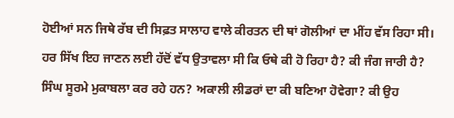ਹੋਈਆਂ ਸਨ ਜਿਥੇ ਰੱਬ ਦੀ ਸਿਫ਼ਤ ਸਾਲਾਹ ਵਾਲੇ ਕੀਰਤਨ ਦੀ ਥਾਂ ਗੋਲੀਆਂ ਦਾ ਮੀਂਹ ਵੱਸ ਰਿਹਾ ਸੀ। ਹਰ ਸਿੱਖ ਇਹ ਜਾਣਨ ਲਈ ਹੱਦੋਂ ਵੱਧ ਉਤਾਵਲਾ ਸੀ ਕਿ ਓਥੇ ਕੀ ਹੋ ਰਿਹਾ ਹੈ? ਕੀ ਜੰਗ ਜਾਰੀ ਹੈ? ਸਿੰਘ ਸੂਰਮੇ ਮੁਕਾਬਲਾ ਕਰ ਰਹੇ ਹਨ? ਅਕਾਲੀ ਲੀਡਰਾਂ ਦਾ ਕੀ ਬਣਿਆ ਹੋਵੇਗਾ? ਕੀ ਉਹ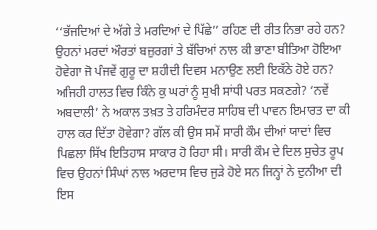‘‘ਭੱਜਦਿਆਂ ਦੇ ਅੱਗੇ ਤੇ ਮਰਦਿਆਂ ਦੇ ਪਿੱਛੇ’’ ਰਹਿਣ ਦੀ ਰੀਤ ਨਿਭਾ ਰਹੇ ਹਨ? ਉਹਨਾਂ ਮਰਦਾਂ ਔਰਤਾਂ ਬਜ਼ੁਰਗਾਂ ਤੇ ਬੱਚਿਆਂ ਨਾਲ ਕੀ ਭਾਣਾ ਬੀਤਿਆ ਹੋਇਆ ਹੋਵੇਗਾ ਜੋ ਪੰਜਵੇਂ ਗੁਰੂ ਦਾ ਸ਼ਹੀਦੀ ਦਿਵਸ ਮਨਾਉਣ ਲਈ ਇਕੱਠੇ ਹੋਏ ਹਨ? ਅਜਿਹੀ ਹਾਲਤ ਵਿਚ ਕਿੰਨੇ ਕੁ ਘਰਾਂ ਨੂੰ ਸੁਖੀ ਸਾਂਧੀ ਪਰਤ ਸਕਣਗੇ? ‘ਨਵੇਂ ਅਬਦਾਲੀ’ ਨੇ ਅਕਾਲ ਤਖ਼ਤ ਤੇ ਹਰਿਮੰਦਰ ਸਾਹਿਬ ਦੀ ਪਾਵਨ ਇਮਾਰਤ ਦਾ ਕੀ ਹਾਲ ਕਰ ਦਿੱਤਾ ਹੋਵੇਗਾ? ਗੱਲ ਕੀ ਉਸ ਸਮੇਂ ਸਾਰੀ ਕੌਮ ਦੀਆਂ ਯਾਦਾਂ ਵਿਚ ਪਿਛਲਾ ਸਿੱਖ ਇਤਿਹਾਸ ਸਾਕਾਰ ਹੋ ਰਿਹਾ ਸੀ। ਸਾਰੀ ਕੌਮ ਦੇ ਦਿਲ ਸੁਚੇਤ ਰੂਪ ਵਿਚ ਉਹਨਾਂ ਸਿੰਘਾਂ ਨਾਲ ਅਰਦਾਸ ਵਿਚ ਜੁੜੇ ਹੋਏ ਸਨ ਜਿਨ੍ਹਾਂ ਨੇ ਦੁਨੀਆ ਦੀ ਇਸ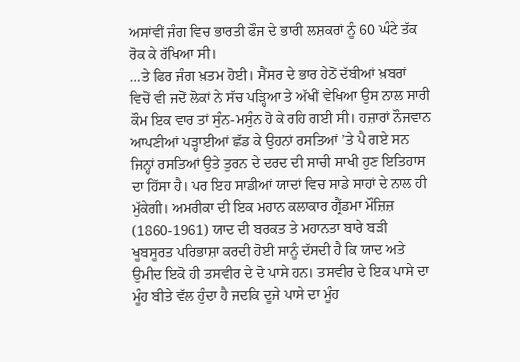ਅਸਾਂਵੀਂ ਜੰਗ ਵਿਚ ਭਾਰਤੀ ਫੌਜ ਦੇ ਭਾਰੀ ਲਸ਼ਕਰਾਂ ਨੂੰ 60 ਘੰਟੇ ਤੱਕ ਰੋਕ ਕੇ ਰੱਖਿਆ ਸੀ।
…ਤੇ ਫਿਰ ਜੰਗ ਖ਼ਤਮ ਹੋਈ। ਸੈਂਸਰ ਦੇ ਭਾਰ ਹੇਠੋਂ ਦੱਬੀਆਂ ਖ਼ਬਰਾਂ ਵਿਚੋਂ ਵੀ ਜਦੋਂ ਲੋਕਾਂ ਨੇ ਸੱਚ ਪੜ੍ਹਿਆ ਤੇ ਅੱਖੀਂ ਵੇਖਿਆ ਉਸ ਨਾਲ ਸਾਰੀ ਕੌਮ ਇਕ ਵਾਰ ਤਾਂ ਸੁੰਨ-ਮਸੁੰਨ ਹੋ ਕੇ ਰਹਿ ਗਈ ਸੀ। ਹਜ਼ਾਰਾਂ ਨੌਜਵਾਨ ਆਪਣੀਆਂ ਪੜ੍ਹਾਈਆਂ ਛੱਡ ਕੇ ਉਹਨਾਂ ਰਸਤਿਆਂ ’ਤੇ ਪੈ ਗਏ ਸਨ ਜਿਨ੍ਹਾਂ ਰਸਤਿਆਂ ਉਤੇ ਤੁਰਨ ਦੇ ਦਰਦ ਦੀ ਸਾਚੀ ਸਾਖੀ ਹੁਣ ਇਤਿਹਾਸ ਦਾ ਹਿੱਸਾ ਹੈ। ਪਰ ਇਹ ਸਾਡੀਆਂ ਯਾਦਾਂ ਵਿਚ ਸਾਡੇ ਸਾਹਾਂ ਦੇ ਨਾਲ ਹੀ ਮੁੱਕੇਗੀ। ਅਮਰੀਕਾ ਦੀ ਇਕ ਮਹਾਨ ਕਲਾਕਾਰ ਗ੍ਰੈਂਡਮਾ ਮੌਜ਼ਿਜ਼ (1860-1961) ਯਾਦ ਦੀ ਬਰਕਤ ਤੇ ਮਹਾਨਤਾ ਬਾਰੇ ਬੜੀ ਖੂਬਸੂਰਤ ਪਰਿਭਾਸ਼ਾ ਕਰਦੀ ਹੋਈ ਸਾਨੂੰ ਦੱਸਦੀ ਹੈ ਕਿ ਯਾਦ ਅਤੇ ਉਮੀਦ ਇਕੋ ਹੀ ਤਸਵੀਰ ਦੇ ਦੋ ਪਾਸੇ ਹਨ। ਤਸਵੀਰ ਦੇ ਇਕ ਪਾਸੇ ਦਾ ਮੂੰਹ ਬੀਤੇ ਵੱਲ ਹੁੰਦਾ ਹੈ ਜਦਕਿ ਦੂਜੇ ਪਾਸੇ ਦਾ ਮੂੰਹ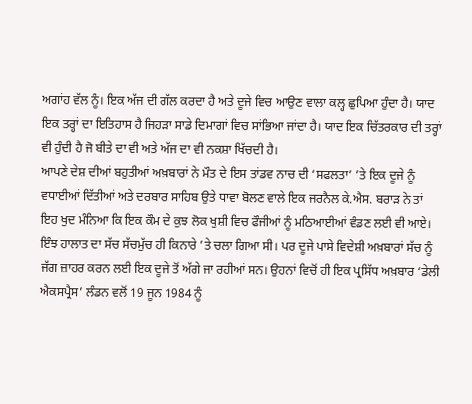ਅਗਾਂਹ ਵੱਲ ਨੂੰ। ਇਕ ਅੱਜ ਦੀ ਗੱਲ ਕਰਦਾ ਹੈ ਅਤੇ ਦੂਜੇ ਵਿਚ ਆਉਣ ਵਾਲਾ ਕਲ੍ਹ ਛੁਪਿਆ ਹੁੰਦਾ ਹੈ। ਯਾਦ ਇਕ ਤਰ੍ਹਾਂ ਦਾ ਇਤਿਹਾਸ ਹੈ ਜਿਹੜਾ ਸਾਡੇ ਦਿਮਾਗਾਂ ਵਿਚ ਸਾਂਭਿਆ ਜਾਂਦਾ ਹੈ। ਯਾਦ ਇਕ ਚਿੱਤਰਕਾਰ ਦੀ ਤਰ੍ਹਾਂ ਵੀ ਹੁੰਦੀ ਹੈ ਜੋ ਬੀਤੇ ਦਾ ਵੀ ਅਤੇ ਅੱਜ ਦਾ ਵੀ ਨਕਸ਼ਾ ਖਿੱਚਦੀ ਹੈ।
ਆਪਣੇ ਦੇਸ਼ ਦੀਆਂ ਬਹੁਤੀਆਂ ਅਖ਼ਬਾਰਾਂ ਨੇ ਮੌਤ ਦੇ ਇਸ ਤਾਂਡਵ ਨਾਚ ਦੀ ‘ਸਫਲਤਾ’ ’ਤੇ ਇਕ ਦੂਜੇ ਨੂੰ ਵਧਾਈਆਂ ਦਿੱਤੀਆਂ ਅਤੇ ਦਰਬਾਰ ਸਾਹਿਬ ਉਤੇ ਧਾਵਾ ਬੋਲਣ ਵਾਲੇ ਇਕ ਜਰਨੈਲ ਕੇ.ਐਸ. ਬਰਾੜ ਨੇ ਤਾਂ ਇਹ ਖੁਦ ਮੰਨਿਆ ਕਿ ਇਕ ਕੌਮ ਦੇ ਕੁਝ ਲੋਕ ਖੁਸ਼ੀ ਵਿਚ ਫੌਜੀਆਂ ਨੂੰ ਮਠਿਆਈਆਂ ਵੰਡਣ ਲਈ ਵੀ ਆਏ। ਇੰਝ ਹਾਲਾਤ ਦਾ ਸੱਚ ਸੱਚਮੁੱਚ ਹੀ ਕਿਨਾਰੇ ’ਤੇ ਚਲਾ ਗਿਆ ਸੀ। ਪਰ ਦੂਜੇ ਪਾਸੇ ਵਿਦੇਸ਼ੀ ਅਖ਼ਬਾਰਾਂ ਸੱਚ ਨੂੰ ਜੱਗ ਜ਼ਾਹਰ ਕਰਨ ਲਈ ਇਕ ਦੂਜੇ ਤੋਂ ਅੱਗੇ ਜਾ ਰਹੀਆਂ ਸਨ। ਉਹਨਾਂ ਵਿਚੋਂ ਹੀ ਇਕ ਪ੍ਰਸਿੱਧ ਅਖ਼ਬਾਰ ‘ਡੇਲੀ ਐਕਸਪ੍ਰੈਸ’ ਲੰਡਨ ਵਲੋਂ 19 ਜੂਨ 1984 ਨੂੰ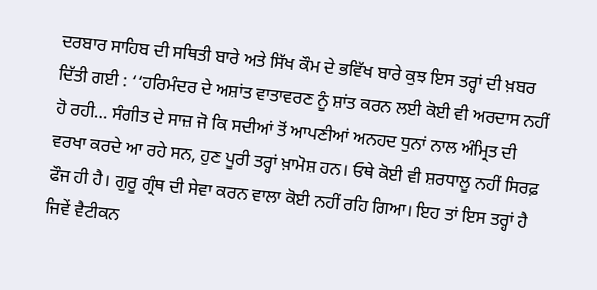ਦਰਬਾਰ ਸਾਹਿਬ ਦੀ ਸਥਿਤੀ ਬਾਰੇ ਅਤੇ ਸਿੱਖ ਕੌਮ ਦੇ ਭਵਿੱਖ ਬਾਰੇ ਕੁਝ ਇਸ ਤਰ੍ਹਾਂ ਦੀ ਖ਼ਬਰ ਦਿੱਤੀ ਗਈ : ‘‘ਹਰਿਮੰਦਰ ਦੇ ਅਸ਼ਾਂਤ ਵਾਤਾਵਰਣ ਨੂੰ ਸ਼ਾਂਤ ਕਰਨ ਲਈ ਕੋਈ ਵੀ ਅਰਦਾਸ ਨਹੀਂ ਹੋ ਰਹੀ… ਸੰਗੀਤ ਦੇ ਸਾਜ਼ ਜੋ ਕਿ ਸਦੀਆਂ ਤੋਂ ਆਪਣੀਆਂ ਅਨਹਦ ਧੁਨਾਂ ਨਾਲ ਅੰਮ੍ਰਿਤ ਦੀ ਵਰਖਾ ਕਰਦੇ ਆ ਰਹੇ ਸਨ, ਹੁਣ ਪੂਰੀ ਤਰ੍ਹਾਂ ਖ਼ਾਮੋਸ਼ ਹਨ। ਓਥੇ ਕੋਈ ਵੀ ਸ਼ਰਧਾਲੂ ਨਹੀਂ ਸਿਰਫ਼ ਫੌਜ ਹੀ ਹੈ। ਗੁਰੂ ਗ੍ਰੰਥ ਦੀ ਸੇਵਾ ਕਰਨ ਵਾਲਾ ਕੋਈ ਨਹੀਂ ਰਹਿ ਗਿਆ। ਇਹ ਤਾਂ ਇਸ ਤਰ੍ਹਾਂ ਹੈ ਜਿਵੇਂ ਵੈਟੀਕਨ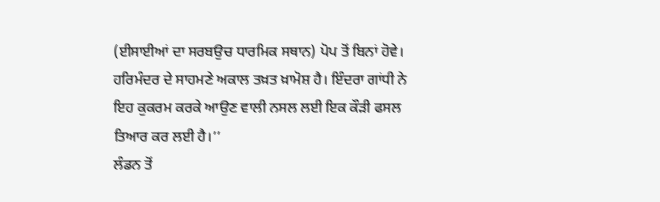(ਈਸਾਈਆਂ ਦਾ ਸਰਬਉਚ ਧਾਰਮਿਕ ਸਥਾਨ) ਪੋਪ ਤੋਂ ਬਿਨਾਂ ਹੋਵੇ। ਹਰਿਮੰਦਰ ਦੇ ਸਾਹਮਣੇ ਅਕਾਲ ਤਖ਼ਤ ਖ਼ਾਮੋਸ਼ ਹੈ। ਇੰਦਰਾ ਗਾਂਧੀ ਨੇ ਇਹ ਕੁਕਰਮ ਕਰਕੇ ਆਉਣ ਵਾਲੀ ਨਸਲ ਲਈ ਇਕ ਕੌੜੀ ਫਸਲ ਤਿਆਰ ਕਰ ਲਈ ਹੈ।’’
ਲੰਡਨ ਤੋਂ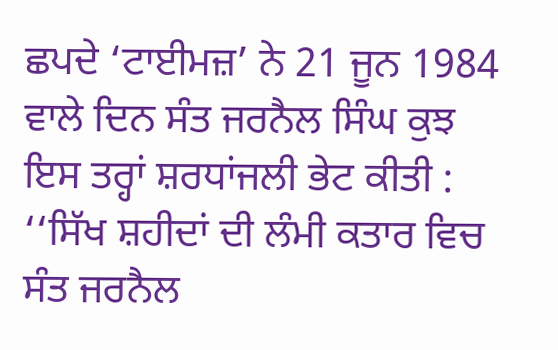ਛਪਦੇ ‘ਟਾਈਮਜ਼’ ਨੇ 21 ਜੂਨ 1984 ਵਾਲੇ ਦਿਨ ਸੰਤ ਜਰਨੈਲ ਸਿੰਘ ਕੁਝ ਇਸ ਤਰ੍ਹਾਂ ਸ਼ਰਧਾਂਜਲੀ ਭੇਟ ਕੀਤੀ : ‘‘ਸਿੱਖ ਸ਼ਹੀਦਾਂ ਦੀ ਲੰਮੀ ਕਤਾਰ ਵਿਚ ਸੰਤ ਜਰਨੈਲ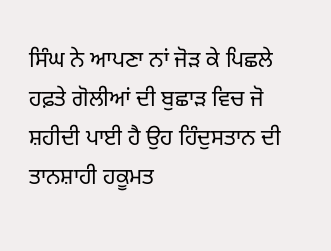ਸਿੰਘ ਨੇ ਆਪਣਾ ਨਾਂ ਜੋੜ ਕੇ ਪਿਛਲੇ ਹਫ਼ਤੇ ਗੋਲੀਆਂ ਦੀ ਬੁਛਾੜ ਵਿਚ ਜੋ ਸ਼ਹੀਦੀ ਪਾਈ ਹੈ ਉਹ ਹਿੰਦੁਸਤਾਨ ਦੀ ਤਾਨਸ਼ਾਹੀ ਹਕੂਮਤ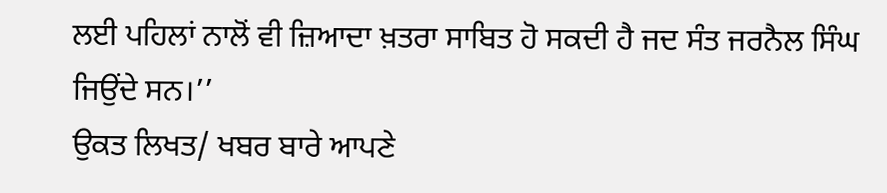ਲਈ ਪਹਿਲਾਂ ਨਾਲੋਂ ਵੀ ਜ਼ਿਆਦਾ ਖ਼ਤਰਾ ਸਾਬਿਤ ਹੋ ਸਕਦੀ ਹੈ ਜਦ ਸੰਤ ਜਰਨੈਲ ਸਿੰਘ ਜਿਉਂਦੇ ਸਨ।’’
ਉਕਤ ਲਿਖਤ/ ਖਬਰ ਬਾਰੇ ਆਪਣੇ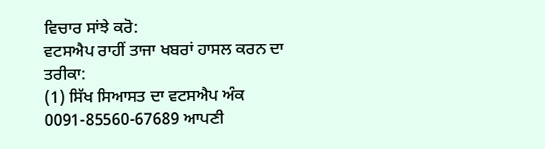ਵਿਚਾਰ ਸਾਂਝੇ ਕਰੋ:
ਵਟਸਐਪ ਰਾਹੀਂ ਤਾਜਾ ਖਬਰਾਂ ਹਾਸਲ ਕਰਨ ਦਾ ਤਰੀਕਾ:
(1) ਸਿੱਖ ਸਿਆਸਤ ਦਾ ਵਟਸਐਪ ਅੰਕ 0091-85560-67689 ਆਪਣੀ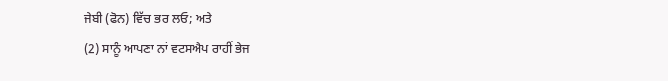ਜੇਬੀ (ਫੋਨ) ਵਿੱਚ ਭਰ ਲਓ; ਅਤੇ
(2) ਸਾਨੂੰ ਆਪਣਾ ਨਾਂ ਵਟਸਐਪ ਰਾਹੀਂ ਭੇਜ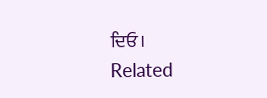ਦਿਓ।
Related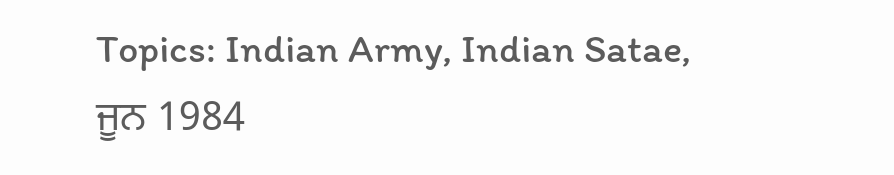Topics: Indian Army, Indian Satae, ਜੂਨ 1984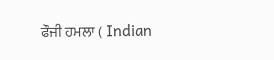ਫੌਜੀ ਹਮਲਾ ( Indian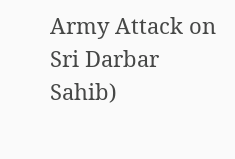Army Attack on Sri Darbar Sahib)